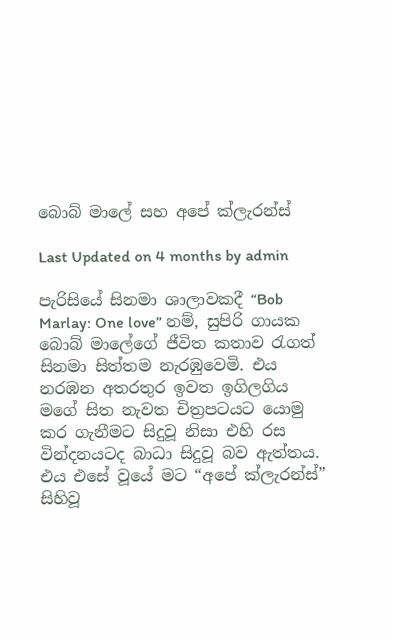බොබ් මාලේ සහ අපේ ක්ලැරන්ස්

Last Updated on 4 months by admin

පැරිසියේ සිනමා ශාලාවකදී “Bob Marlay: One love” නම්, සුපිරි ගායක බොබ් මාලේගේ ජීවිත කතාව රැගත් සිනමා සිත්තම නැරඹුවෙමි. එය නරඹන අතරතුර ඉවත ඉගිලගිය මගේ සිත නැවත චිත්‍රපටයට යොමු කර ගැනීමට සිදුවූ නිසා එහි රස වින්දනයටද බාධා සිදුවූ බව ඇත්තය. එය එසේ වූයේ මට “අපේ ක්ලැරන්ස්” සිහිවූ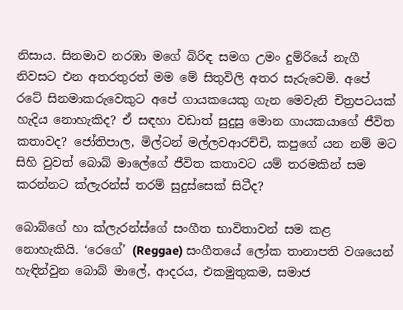නිසාය. සිනමාව නරඹා මගේ බිරිඳ සමග උමං දුම්රියේ නැගී නිවසට එන අතරතුරත් මම මේ සිතුවිලි අතර සැරුවෙමි. අපේ රටේ සිනමාකරුවෙකුට අපේ ගායකයෙකු ගැන මෙවැනි චිත්‍රපටයක් හැදිය නොහැකිද? ඒ සඳහා වඩාත් සුදුසු මොන ගායකයාගේ ජීවිත කතාවද? ජෝතිපාල, මිල්ටන් මල්ලවආරච්චි, කපුගේ යන නම් මට සිහි වුවත් බොබ් මාලේගේ ජීවිත කතාවට යම් තරමකින් සම කරන්නට ක්ලැරන්ස් තරම් සුදුස්සෙක් සිටීද?

බොබ්ගේ හා ක්ලැරන්ස්ගේ සංගීත භාවිතාවන් සම කළ නොහැකියි. ‘රෙගේ’ (Reggae) සංගීතයේ ලෝක තානාපති වශයෙන් හැඳින්වුන බොබ් මාලේ, ආදරය, එකමුතුකම, සමාජ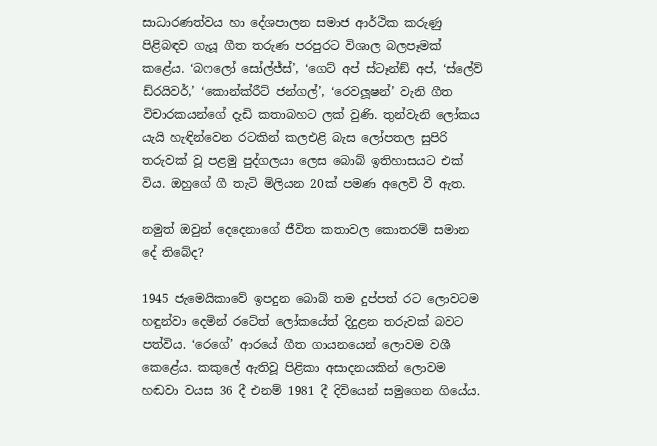සාධාරණත්වය හා දේශපාලන සමාජ ආර්ථික කරුණු පිළිබඳව ගැයූ ගීත තරුණ පරපුරට විශාල බලපෑමක් කළේය. ‘බෆලෝ සෝල්ජ්ස්’, ‘ගෙට් අප් ස්ටෑන්ඞ් අප්, ‘ස්ලේව් ඩ්රයිවර්,’ ‘කොන්ක්රීට් ජන්ගල්’, ‘රෙවලූෂන්’ වැනි ගීත විචාරකයන්ගේ දැඩි කතාබහට ලක් වුණි. තුන්වැනි ලෝකය යැයි හැඳින්වෙන රටකින් කලඑළි බැස ලෝපතල සුපිරි තරුවක් වූ පළමු පුද්ගලයා ලෙස බොබ් ඉතිහාසයට එක් විය. ඔහුගේ ගී තැටි මිලියන 20ක් පමණ අලෙවි වී ඇත.

නමුත් ඔවුන් දෙදෙනාගේ ජීවිත කතාවල කොතරම් සමාන දේ තිබේද?

1945 ජැමෙයිකාවේ ඉපදුන බොබ් තම දුප්පත් රට ලොවටම හඳුන්වා දෙමින් රටේත් ලෝකයේත් දිදුළන තරුවක් බවට පත්විය. ‘රෙගේ’ ආරයේ ගීත ගායනයෙන් ලොවම වශී කෙළේය. කකුලේ ඇතිවූ පිළිකා අසාදනයකින් ලොවම හඬවා වයස 36 දී එනම් 1981 දී දිවියෙන් සමුගෙන ගියේය.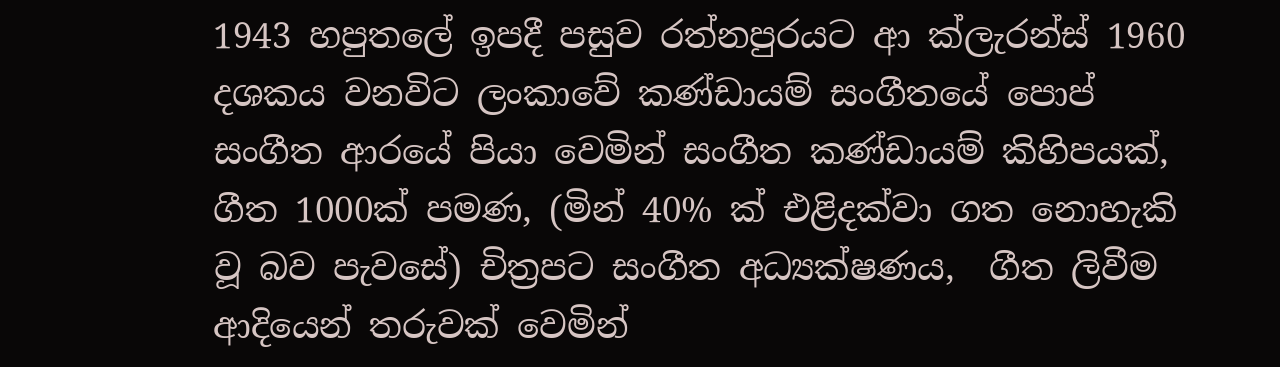1943 හපුතලේ ඉපදී පසුව රත්නපුරයට ආ ක්ලැරන්ස් 1960 දශකය වනවිට ලංකාවේ කණ්ඩායම් සංගීතයේ පොප් සංගීත ආරයේ පියා වෙමින් සංගීත කණ්ඩායම් කිහිපයක්, ගීත 1000ක් පමණ, (මින් 40% ක් එළිදක්වා ගත නොහැකි වූ බව පැවසේ) චිත්‍රපට සංගීත අධ්‍යක්ෂණය,  ගීත ලිවීම ආදියෙන් තරුවක් වෙමින්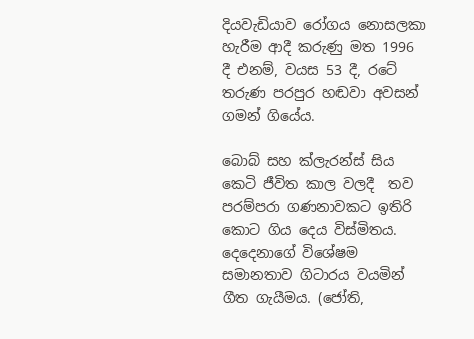දියවැඩියාව රෝගය නොසලකා හැරීම ආදී කරුණු මත 1996 දී එනම්, වයස 53 දී, රටේ තරුණ පරපුර හඬවා අවසන් ගමන් ගියේය.

බොබ් සහ ක්ලැරන්ස් සිය කෙටි ජීවිත කාල වලදී  තව පරම්පරා ගණනාවකට ඉතිරි කොට ගිය දෙය විස්මිතය. දෙදෙනාගේ විශේෂම සමානතාව ගිටාරය වයමින් ගීත ගැයීමය. (ජෝති,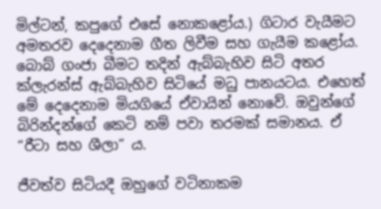මිල්ටන්, කපුගේ එසේ නොකළෝය.) ගිටාර වැයීමට අමතරව දෙදෙනාම ගීත ලිවීම සහ ගැයීම කළෝය. බොබ් ගංජා බීමට තදින් ඇබ්බැහිව සිටි අතර ක්ලැරන්ස් ඇබ්බැහිව සිටියේ මධු පානයටය. එහෙත් මේ දෙදෙනාම මියගියේ ඒවායින් නොවේ. ඔවුන්ගේ බිරින්දන්ගේ කෙටි නම් පවා තරමක් සමානය. ඒ “රීටා සහ ශීලා” ය.

ජීවත්ව සිටියදී ඔහුගේ වටිනාකම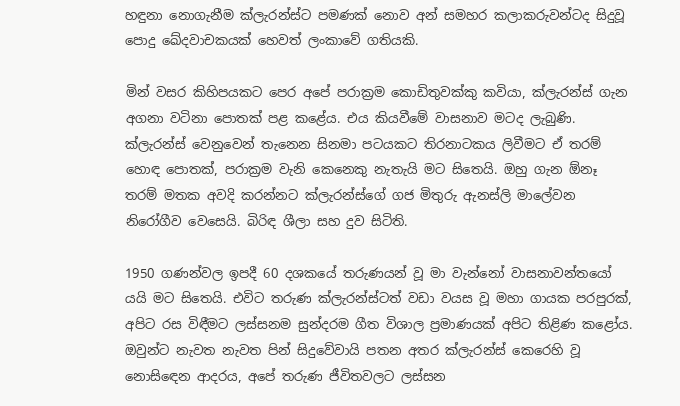හඳුනා නොගැනීම ක්ලැරන්ස්ට පමණක් නොව අන් සමහර කලාකරුවන්ටද සිදුවූ පොදු ඛේදවාචකයක් හෙවත් ලංකාවේ ගතියකි.

මින් වසර කිහිපයකට පෙර අපේ පරාක්‍රම කොඩිතුවක්කු කවියා, ක්ලැරන්ස් ගැන අගනා වටිනා පොතක් පළ කළේය. එය කියවීමේ වාසනාව මටද ලැබුණි. ක්ලැරන්ස් වෙනුවෙන් තැනෙන සිනමා පටයකට තිරනාටකය ලිවීමට ඒ තරම් හොඳ පොතක්, පරාක්‍රම වැනි කෙනෙකු නැතැයි මට සිතෙයි. ඔහු ගැන ඕනෑ තරම් මතක අවදි කරන්නට ක්ලැරන්ස්ගේ ගජ මිතුරු ඇනස්ලි මාලේවන නිරෝගීව වෙසෙයි. බිරිඳ ශීලා සහ දුව සිටිති.

1950 ගණන්වල ඉපදී 60 දශකයේ තරුණයන් වූ මා වැන්නෝ වාසනාවන්තයෝ යයි මට සිතෙයි. එවිට තරුණ ක්ලැරන්ස්ටත් වඩා වයස වූ මහා ගායක පරපුරක්, අපිට රස විඳීමට ලස්සනම සුන්දරම ගීත විශාල ප්‍රමාණයක් අපිට තිළිණ කළෝය. ඔවුන්ට නැවත නැවත පින් සිදුවේවායි පතන අතර ක්ලැරන්ස් කෙරෙහි වූ නොසිඳෙන ආදරය, අපේ තරුණ ජීවිතවලට ලස්සන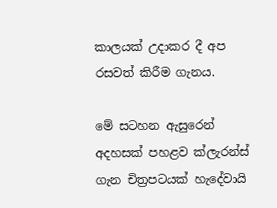කාලයක් උදාකර දී අප රසවත් කිරීම ගැනය.

මේ සටහන ඇසුරෙන් අදහසක් පහළව ක්ලැරන්ස් ගැන චිත්‍රපටයක් හැදේවායි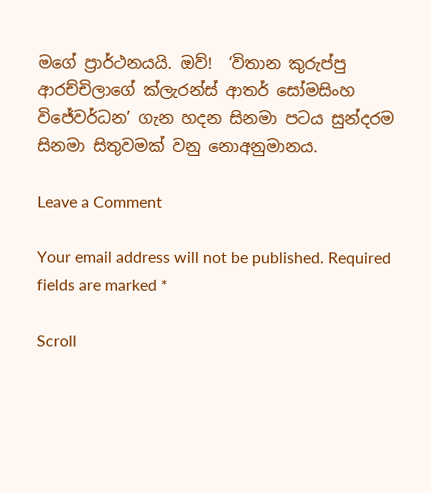මගේ ප්‍රාර්ථනයයි. ඔව්!  ‘විතාන කුරුප්පු ආරච්චිලාගේ ක්ලැරන්ස් ආතර් සෝමසිංහ විජේවර්ධන’ ගැන හදන සිනමා පටය සුන්දරම සිනමා සිතුවමක් වනු නොඅනුමානය.

Leave a Comment

Your email address will not be published. Required fields are marked *

Scroll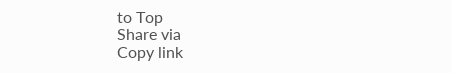to Top
Share via
Copy link